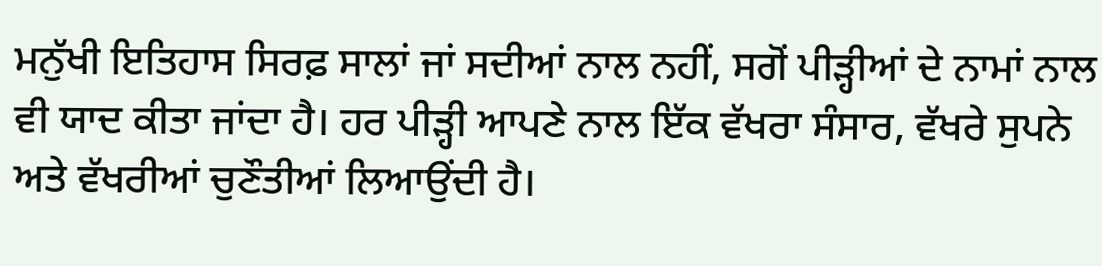ਮਨੁੱਖੀ ਇਤਿਹਾਸ ਸਿਰਫ਼ ਸਾਲਾਂ ਜਾਂ ਸਦੀਆਂ ਨਾਲ ਨਹੀਂ, ਸਗੋਂ ਪੀੜ੍ਹੀਆਂ ਦੇ ਨਾਮਾਂ ਨਾਲ ਵੀ ਯਾਦ ਕੀਤਾ ਜਾਂਦਾ ਹੈ। ਹਰ ਪੀੜ੍ਹੀ ਆਪਣੇ ਨਾਲ ਇੱਕ ਵੱਖਰਾ ਸੰਸਾਰ, ਵੱਖਰੇ ਸੁਪਨੇ ਅਤੇ ਵੱਖਰੀਆਂ ਚੁਣੌਤੀਆਂ ਲਿਆਉਂਦੀ ਹੈ।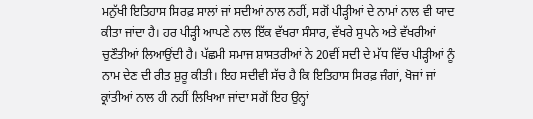ਮਨੁੱਖੀ ਇਤਿਹਾਸ ਸਿਰਫ਼ ਸਾਲਾਂ ਜਾਂ ਸਦੀਆਂ ਨਾਲ ਨਹੀਂ, ਸਗੋਂ ਪੀੜ੍ਹੀਆਂ ਦੇ ਨਾਮਾਂ ਨਾਲ ਵੀ ਯਾਦ ਕੀਤਾ ਜਾਂਦਾ ਹੈ। ਹਰ ਪੀੜ੍ਹੀ ਆਪਣੇ ਨਾਲ ਇੱਕ ਵੱਖਰਾ ਸੰਸਾਰ, ਵੱਖਰੇ ਸੁਪਨੇ ਅਤੇ ਵੱਖਰੀਆਂ ਚੁਣੌਤੀਆਂ ਲਿਆਉਂਦੀ ਹੈ। ਪੱਛਮੀ ਸਮਾਜ ਸ਼ਾਸਤਰੀਆਂ ਨੇ 20ਵੀਂ ਸਦੀ ਦੇ ਮੱਧ ਵਿੱਚ ਪੀੜ੍ਹੀਆਂ ਨੂੰ ਨਾਮ ਦੇਣ ਦੀ ਰੀਤ ਸ਼ੁਰੂ ਕੀਤੀ। ਇਹ ਸਦੀਵੀ ਸੱਚ ਹੈ ਕਿ ਇਤਿਹਾਸ ਸਿਰਫ਼ ਜੰਗਾਂ, ਖੋਜਾਂ ਜਾਂ ਕ੍ਰਾਂਤੀਆਂ ਨਾਲ ਹੀ ਨਹੀਂ ਲਿਖਿਆ ਜਾਂਦਾ ਸਗੋਂ ਇਹ ਉਨ੍ਹਾਂ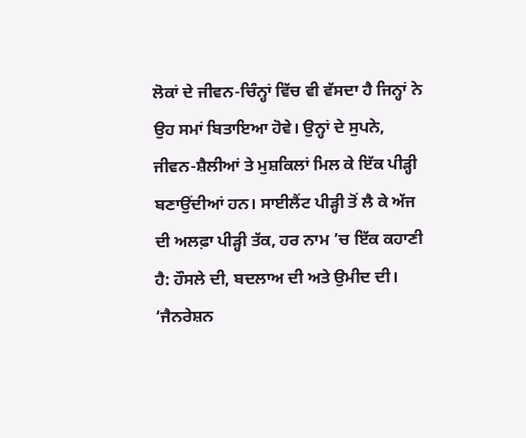ਲੋਕਾਂ ਦੇ ਜੀਵਨ-ਚਿੰਨ੍ਹਾਂ ਵਿੱਚ ਵੀ ਵੱਸਦਾ ਹੈ ਜਿਨ੍ਹਾਂ ਨੇ ਉਹ ਸਮਾਂ ਬਿਤਾਇਆ ਹੋਵੇ। ਉਨ੍ਹਾਂ ਦੇ ਸੁਪਨੇ, ਜੀਵਨ-ਸ਼ੈਲੀਆਂ ਤੇ ਮੁਸ਼ਕਿਲਾਂ ਮਿਲ ਕੇ ਇੱਕ ਪੀੜ੍ਹੀ ਬਣਾਉਂਦੀਆਂ ਹਨ। ਸਾਈਲੈਂਟ ਪੀੜ੍ਹੀ ਤੋਂ ਲੈ ਕੇ ਅੱਜ ਦੀ ਅਲਫ਼ਾ ਪੀੜ੍ਹੀ ਤੱਕ, ਹਰ ਨਾਮ ’ਚ ਇੱਕ ਕਹਾਣੀ ਹੈ: ਹੌਸਲੇ ਦੀ, ਬਦਲਾਅ ਦੀ ਅਤੇ ਉਮੀਦ ਦੀ।
‘ਜੈਨਰੇਸ਼ਨ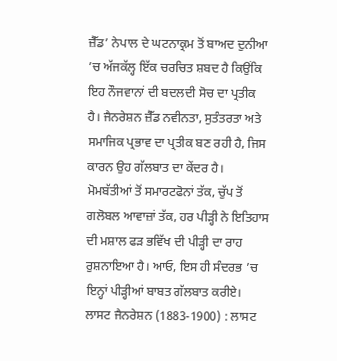ਜ਼ੈੱਡ’ ਨੇਪਾਲ ਦੇ ਘਟਨਾਕ੍ਰਮ ਤੋਂ ਬਾਅਦ ਦੁਨੀਆ ’ਚ ਅੱਜਕੱਲ੍ਹ ਇੱਕ ਚਰਚਿਤ ਸ਼ਬਦ ਹੈ ਕਿਉਂਕਿ ਇਹ ਨੌਜਵਾਨਾਂ ਦੀ ਬਦਲਦੀ ਸੋਚ ਦਾ ਪ੍ਰਤੀਕ ਹੈ। ਜੈਨਰੇਸ਼ਨ ਜ਼ੈੱਡ ਨਵੀਨਤਾ, ਸੁਤੰਤਰਤਾ ਅਤੇ ਸਮਾਜਿਕ ਪ੍ਰਭਾਵ ਦਾ ਪ੍ਰਤੀਕ ਬਣ ਰਹੀ ਹੈ, ਜਿਸ ਕਾਰਨ ਉਹ ਗੱਲਬਾਤ ਦਾ ਕੇਂਦਰ ਹੈ। ਮੋਮਬੱਤੀਆਂ ਤੋਂ ਸਮਾਰਟਫੋਨਾਂ ਤੱਕ, ਚੁੱਪ ਤੋਂ ਗਲੋਬਲ ਆਵਾਜ਼ਾਂ ਤੱਕ, ਹਰ ਪੀੜ੍ਹੀ ਨੇ ਇਤਿਹਾਸ ਦੀ ਮਸ਼ਾਲ ਫੜ ਭਵਿੱਖ ਦੀ ਪੀੜ੍ਹੀ ਦਾ ਰਾਹ ਰੁਸ਼ਨਾਇਆ ਹੈ। ਆਓ, ਇਸ ਹੀ ਸੰਦਰਭ ’ਚ ਇਨ੍ਹਾਂ ਪੀੜ੍ਹੀਆਂ ਬਾਬਤ ਗੱਲਬਾਤ ਕਰੀਏ।
ਲਾਸਟ ਜੈਨਰੇਸ਼ਨ (1883-1900) : ਲਾਸਟ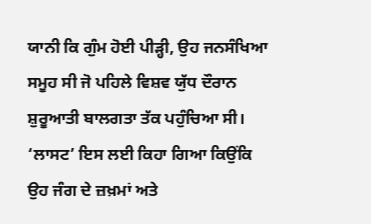ਯਾਨੀ ਕਿ ਗੁੰਮ ਹੋਈ ਪੀੜ੍ਹੀ, ਉਹ ਜਨਸੰਖਿਆ ਸਮੂਹ ਸੀ ਜੋ ਪਹਿਲੇ ਵਿਸ਼ਵ ਯੁੱਧ ਦੌਰਾਨ ਸ਼ੁਰੂਆਤੀ ਬਾਲਗਤਾ ਤੱਕ ਪਹੁੰਚਿਆ ਸੀ। ‘ਲਾਸਟ’ ਇਸ ਲਈ ਕਿਹਾ ਗਿਆ ਕਿਉਂਕਿ ਉਹ ਜੰਗ ਦੇ ਜ਼ਖ਼ਮਾਂ ਅਤੇ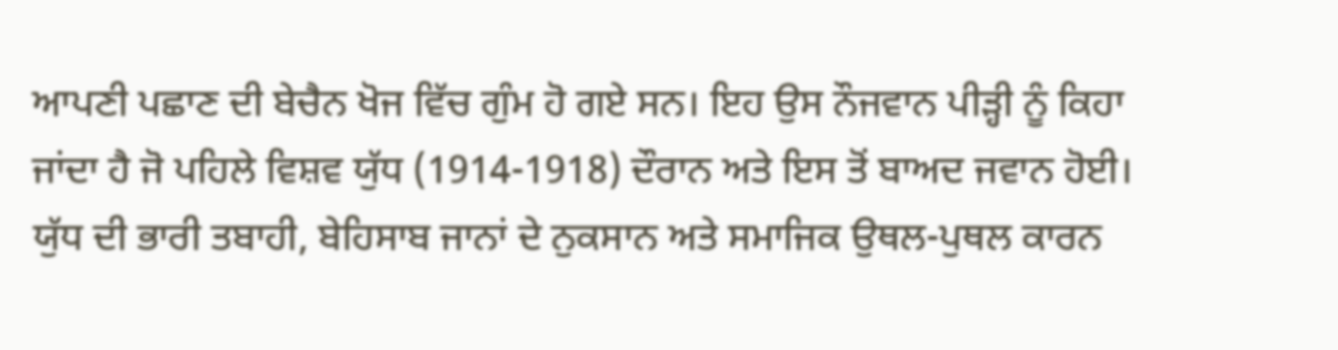ਆਪਣੀ ਪਛਾਣ ਦੀ ਬੇਚੈਨ ਖੋਜ ਵਿੱਚ ਗੁੰਮ ਹੋ ਗਏ ਸਨ। ਇਹ ਉਸ ਨੌਜਵਾਨ ਪੀੜ੍ਹੀ ਨੂੰ ਕਿਹਾ ਜਾਂਦਾ ਹੈ ਜੋ ਪਹਿਲੇ ਵਿਸ਼ਵ ਯੁੱਧ (1914-1918) ਦੌਰਾਨ ਅਤੇ ਇਸ ਤੋਂ ਬਾਅਦ ਜਵਾਨ ਹੋਈ। ਯੁੱਧ ਦੀ ਭਾਰੀ ਤਬਾਹੀ, ਬੇਹਿਸਾਬ ਜਾਨਾਂ ਦੇ ਨੁਕਸਾਨ ਅਤੇ ਸਮਾਜਿਕ ਉਥਲ-ਪੁਥਲ ਕਾਰਨ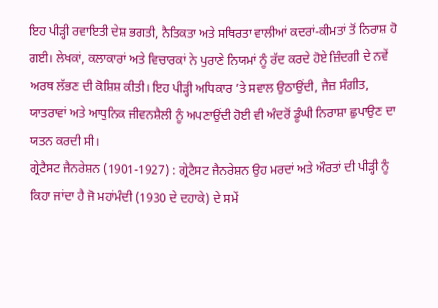ਇਹ ਪੀੜ੍ਹੀ ਰਵਾਇਤੀ ਦੇਸ਼ ਭਗਤੀ, ਨੈਤਿਕਤਾ ਅਤੇ ਸਥਿਰਤਾ ਵਾਲੀਆਂ ਕਦਰਾਂ-ਕੀਮਤਾਂ ਤੋਂ ਨਿਰਾਸ਼ ਹੋ ਗਈ। ਲੇਖਕਾਂ, ਕਲਾਕਾਰਾਂ ਅਤੇ ਵਿਚਾਰਕਾਂ ਨੇ ਪੁਰਾਣੇ ਨਿਯਮਾਂ ਨੂੰ ਰੱਦ ਕਰਦੇ ਹੋਏ ਜ਼ਿੰਦਗੀ ਦੇ ਨਵੇਂ ਅਰਥ ਲੱਭਣ ਦੀ ਕੋਸ਼ਿਸ਼ ਕੀਤੀ। ਇਹ ਪੀੜ੍ਹੀ ਅਧਿਕਾਰ ’ਤੇ ਸਵਾਲ ਉਠਾਉਂਦੀ, ਜੈਜ਼ ਸੰਗੀਤ, ਯਾਤਰਾਵਾਂ ਅਤੇ ਆਧੁਨਿਕ ਜੀਵਨਸ਼ੈਲੀ ਨੂੰ ਅਪਣਾਉਂਦੀ ਹੋਈ ਵੀ ਅੰਦਰੋਂ ਡੂੰਘੀ ਨਿਰਾਸ਼ਾ ਛੁਪਾਉਣ ਦਾ ਯਤਨ ਕਰਦੀ ਸੀ।
ਗ੍ਰੇਟੈਸਟ ਜੈਨਰੇਸ਼ਨ (1901-1927) : ਗ੍ਰੇਟੈਸਟ ਜੈਨਰੇਸ਼ਨ ਉਹ ਮਰਦਾਂ ਅਤੇ ਔਰਤਾਂ ਦੀ ਪੀੜ੍ਹੀ ਨੂੰ ਕਿਹਾ ਜਾਂਦਾ ਹੈ ਜੋ ਮਹਾਂਮੰਦੀ (1930 ਦੇ ਦਹਾਕੇ) ਦੇ ਸਮੇਂ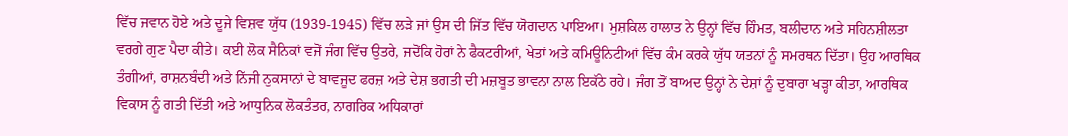ਵਿੱਚ ਜਵਾਨ ਹੋਏ ਅਤੇ ਦੂਜੇ ਵਿਸ਼ਵ ਯੁੱਧ (1939-1945) ਵਿੱਚ ਲੜੇ ਜਾਂ ਉਸ ਦੀ ਜਿੱਤ ਵਿੱਚ ਯੋਗਦਾਨ ਪਾਇਆ। ਮੁਸ਼ਕਿਲ ਹਾਲਾਤ ਨੇ ਉਨ੍ਹਾਂ ਵਿੱਚ ਹਿੰਮਤ, ਬਲੀਦਾਨ ਅਤੇ ਸਹਿਨਸ਼ੀਲਤਾ ਵਰਗੇ ਗੁਣ ਪੈਦਾ ਕੀਤੇ। ਕਈ ਲੋਕ ਸੈਨਿਕਾਂ ਵਜੋਂ ਜੰਗ ਵਿੱਚ ਉਤਰੇ, ਜਦੋਂਕਿ ਹੋਰਾਂ ਨੇ ਫੈਕਟਰੀਆਂ, ਖੇਤਾਂ ਅਤੇ ਕਮਿਊਨਿਟੀਆਂ ਵਿੱਚ ਕੰਮ ਕਰਕੇ ਯੁੱਧ ਯਤਨਾਂ ਨੂੰ ਸਮਰਥਨ ਦਿੱਤਾ। ਉਹ ਆਰਥਿਕ ਤੰਗੀਆਂ, ਰਾਸ਼ਨਬੰਦੀ ਅਤੇ ਨਿੱਜੀ ਨੁਕਸਾਨਾਂ ਦੇ ਬਾਵਜੂਦ ਫਰਜ਼ ਅਤੇ ਦੇਸ਼ ਭਗਤੀ ਦੀ ਮਜ਼ਬੂਤ ਭਾਵਨਾ ਨਾਲ ਇਕੱਠੇ ਰਹੇ। ਜੰਗ ਤੋਂ ਬਾਅਦ ਉਨ੍ਹਾਂ ਨੇ ਦੇਸ਼ਾਂ ਨੂੰ ਦੁਬਾਰਾ ਖੜ੍ਹਾ ਕੀਤਾ, ਆਰਥਿਕ ਵਿਕਾਸ ਨੂੰ ਗਤੀ ਦਿੱਤੀ ਅਤੇ ਆਧੁਨਿਕ ਲੋਕਤੰਤਰ, ਨਾਗਰਿਕ ਅਧਿਕਾਰਾਂ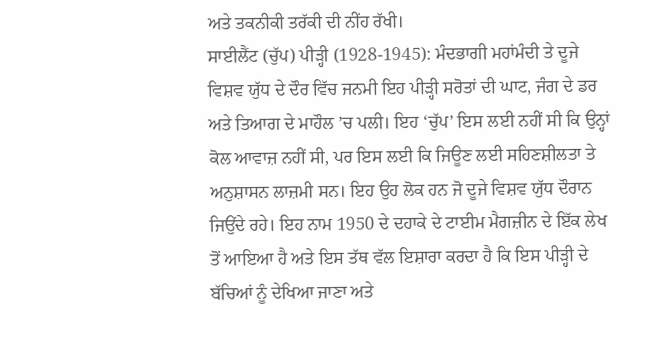ਅਤੇ ਤਕਨੀਕੀ ਤਰੱਕੀ ਦੀ ਨੀਂਹ ਰੱਖੀ।
ਸਾਈਲੈਂਟ (ਚੁੱਪ) ਪੀੜ੍ਹੀ (1928-1945): ਮੰਦਭਾਗੀ ਮਹਾਂਮੰਦੀ ਤੇ ਦੂਜੇ ਵਿਸ਼ਵ ਯੁੱਧ ਦੇ ਦੌਰ ਵਿੱਚ ਜਨਮੀ ਇਹ ਪੀੜ੍ਹੀ ਸਰੋਤਾਂ ਦੀ ਘਾਟ, ਜੰਗ ਦੇ ਡਰ ਅਤੇ ਤਿਆਗ ਦੇ ਮਾਹੌਲ ’ਚ ਪਲੀ। ਇਹ ‘ਚੁੱਪ’ ਇਸ ਲਈ ਨਹੀਂ ਸੀ ਕਿ ਉਨ੍ਹਾਂ ਕੋਲ ਆਵਾਜ਼ ਨਹੀਂ ਸੀ, ਪਰ ਇਸ ਲਈ ਕਿ ਜਿਊਣ ਲਈ ਸਹਿਣਸ਼ੀਲਤਾ ਤੇ ਅਨੁਸ਼ਾਸਨ ਲਾਜ਼ਮੀ ਸਨ। ਇਹ ਉਹ ਲੋਕ ਹਨ ਜੋ ਦੂਜੇ ਵਿਸ਼ਵ ਯੁੱਧ ਦੌਰਾਨ ਜਿਉਂਦੇ ਰਹੇ। ਇਹ ਨਾਮ 1950 ਦੇ ਦਹਾਕੇ ਦੇ ਟਾਈਮ ਮੈਗਜ਼ੀਨ ਦੇ ਇੱਕ ਲੇਖ ਤੋਂ ਆਇਆ ਹੈ ਅਤੇ ਇਸ ਤੱਥ ਵੱਲ ਇਸ਼ਾਰਾ ਕਰਦਾ ਹੈ ਕਿ ਇਸ ਪੀੜ੍ਹੀ ਦੇ ਬੱਚਿਆਂ ਨੂੰ ਦੇਖਿਆ ਜਾਣਾ ਅਤੇ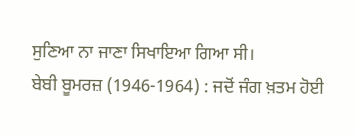ਸੁਣਿਆ ਨਾ ਜਾਣਾ ਸਿਖਾਇਆ ਗਿਆ ਸੀ।
ਬੇਬੀ ਬੂਮਰਜ਼ (1946-1964) : ਜਦੋਂ ਜੰਗ ਖ਼ਤਮ ਹੋਈ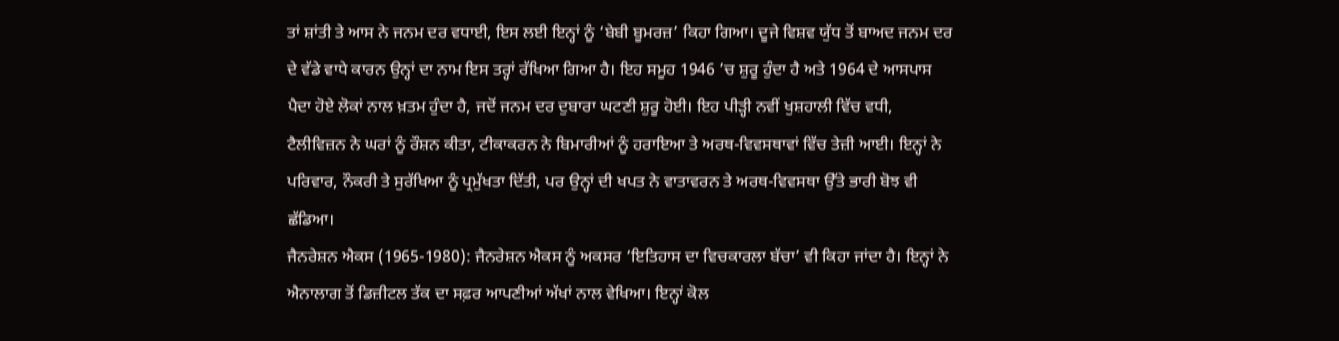ਤਾਂ ਸ਼ਾਂਤੀ ਤੇ ਆਸ ਨੇ ਜਨਮ ਦਰ ਵਧਾਈ, ਇਸ ਲਈ ਇਨ੍ਹਾਂ ਨੂੰ ‘ਬੇਬੀ ਬੂਮਰਜ਼’ ਕਿਹਾ ਗਿਆ। ਦੂਜੇ ਵਿਸ਼ਵ ਯੁੱਧ ਤੋਂ ਬਾਅਦ ਜਨਮ ਦਰ ਦੇ ਵੱਡੇ ਵਾਧੇ ਕਾਰਨ ਉਨ੍ਹਾਂ ਦਾ ਨਾਮ ਇਸ ਤਰ੍ਹਾਂ ਰੱਖਿਆ ਗਿਆ ਹੈ। ਇਹ ਸਮੂਹ 1946 ’ਚ ਸ਼ੁਰੂ ਹੁੰਦਾ ਹੈ ਅਤੇ 1964 ਦੇ ਆਸਪਾਸ ਪੈਦਾ ਹੋਏ ਲੋਕਾਂ ਨਾਲ ਖ਼ਤਮ ਹੁੰਦਾ ਹੈ, ਜਦੋਂ ਜਨਮ ਦਰ ਦੁਬਾਰਾ ਘਟਣੀ ਸ਼ੁਰੂ ਹੋਈ। ਇਹ ਪੀੜ੍ਹੀ ਨਵੀਂ ਖੁਸ਼ਹਾਲੀ ਵਿੱਚ ਵਧੀ, ਟੈਲੀਵਿਜ਼ਨ ਨੇ ਘਰਾਂ ਨੂੰ ਰੌਸ਼ਨ ਕੀਤਾ, ਟੀਕਾਕਰਨ ਨੇ ਬਿਮਾਰੀਆਂ ਨੂੰ ਹਰਾਇਆ ਤੇ ਅਰਥ-ਵਿਵਸਥਾਵਾਂ ਵਿੱਚ ਤੇਜ਼ੀ ਆਈ। ਇਨ੍ਹਾਂ ਨੇ ਪਰਿਵਾਰ, ਨੌਕਰੀ ਤੇ ਸੁਰੱਖਿਆ ਨੂੰ ਪ੍ਰਮੁੱਖਤਾ ਦਿੱਤੀ, ਪਰ ਉਨ੍ਹਾਂ ਦੀ ਖਪਤ ਨੇ ਵਾਤਾਵਰਨ ਤੇ ਅਰਥ-ਵਿਵਸਥਾ ਉੱਤੇ ਭਾਰੀ ਬੋਝ ਵੀ ਛੱਡਿਆ।
ਜੈਨਰੇਸ਼ਨ ਐਕਸ (1965-1980): ਜੈਨਰੇਸ਼ਨ ਐਕਸ ਨੂੰ ਅਕਸਰ ‘ਇਤਿਹਾਸ ਦਾ ਵਿਚਕਾਰਲਾ ਬੱਚਾ’ ਵੀ ਕਿਹਾ ਜਾਂਦਾ ਹੈ। ਇਨ੍ਹਾਂ ਨੇ ਐਨਾਲਾਗ ਤੋਂ ਡਿਜ਼ੀਟਲ ਤੱਕ ਦਾ ਸਫ਼ਰ ਆਪਣੀਆਂ ਅੱਖਾਂ ਨਾਲ ਵੇਖਿਆ। ਇਨ੍ਹਾਂ ਕੋਲ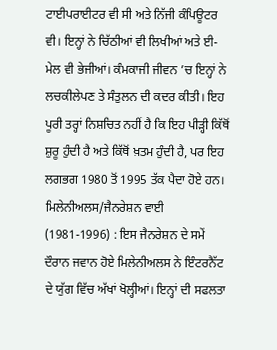ਟਾਈਪਰਾਈਟਰ ਵੀ ਸੀ ਅਤੇ ਨਿੱਜੀ ਕੰਪਿਊਟਰ ਵੀ। ਇਨ੍ਹਾਂ ਨੇ ਚਿੱਠੀਆਂ ਵੀ ਲਿਖੀਆਂ ਅਤੇ ਈ-ਮੇਲ ਵੀ ਭੇਜੀਆਂ। ਕੰਮਕਾਜੀ ਜੀਵਨ ’ਚ ਇਨ੍ਹਾਂ ਨੇ ਲਚਕੀਲੇਪਣ ਤੇ ਸੰਤੁਲਨ ਦੀ ਕਦਰ ਕੀਤੀ। ਇਹ ਪੂਰੀ ਤਰ੍ਹਾਂ ਨਿਸ਼ਚਿਤ ਨਹੀਂ ਹੈ ਕਿ ਇਹ ਪੀੜ੍ਹੀ ਕਿੱਥੋਂ ਸ਼ੁਰੂ ਹੁੰਦੀ ਹੈ ਅਤੇ ਕਿੱਥੋਂ ਖ਼ਤਮ ਹੁੰਦੀ ਹੈ, ਪਰ ਇਹ ਲਗਭਗ 1980 ਤੋਂ 1995 ਤੱਕ ਪੈਦਾ ਹੋਏ ਹਨ।
ਮਿਲੇਨੀਅਲਸ/ਜੈਨਰੇਸ਼ਨ ਵਾਈ (1981-1996) : ਇਸ ਜੈਨਰੇਸ਼ਨ ਦੇ ਸਮੇਂ ਦੌਰਾਨ ਜਵਾਨ ਹੋਏ ਮਿਲੇਨੀਅਲਸ ਨੇ ਇੰਟਰਨੈੱਟ ਦੇ ਯੁੱਗ ਵਿੱਚ ਅੱਖਾਂ ਖੋਲ੍ਹੀਆਂ। ਇਨ੍ਹਾਂ ਦੀ ਸਫਲਤਾ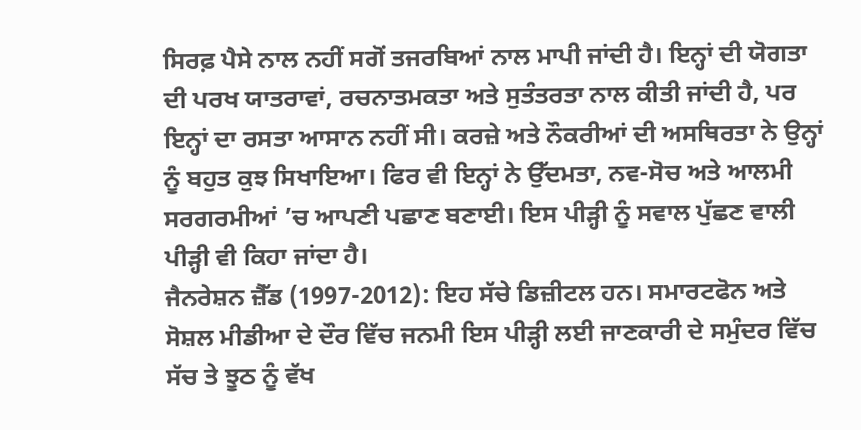ਸਿਰਫ਼ ਪੈਸੇ ਨਾਲ ਨਹੀਂ ਸਗੋਂ ਤਜਰਬਿਆਂ ਨਾਲ ਮਾਪੀ ਜਾਂਦੀ ਹੈ। ਇਨ੍ਹਾਂ ਦੀ ਯੋਗਤਾ ਦੀ ਪਰਖ ਯਾਤਰਾਵਾਂ, ਰਚਨਾਤਮਕਤਾ ਅਤੇ ਸੁਤੰਤਰਤਾ ਨਾਲ ਕੀਤੀ ਜਾਂਦੀ ਹੈ, ਪਰ ਇਨ੍ਹਾਂ ਦਾ ਰਸਤਾ ਆਸਾਨ ਨਹੀਂ ਸੀ। ਕਰਜ਼ੇ ਅਤੇ ਨੌਕਰੀਆਂ ਦੀ ਅਸਥਿਰਤਾ ਨੇ ਉਨ੍ਹਾਂ ਨੂੰ ਬਹੁਤ ਕੁਝ ਸਿਖਾਇਆ। ਫਿਰ ਵੀ ਇਨ੍ਹਾਂ ਨੇ ਉੱਦਮਤਾ, ਨਵ-ਸੋਚ ਅਤੇ ਆਲਮੀ ਸਰਗਰਮੀਆਂ ’ਚ ਆਪਣੀ ਪਛਾਣ ਬਣਾਈ। ਇਸ ਪੀੜ੍ਹੀ ਨੂੰ ਸਵਾਲ ਪੁੱਛਣ ਵਾਲੀ ਪੀੜ੍ਹੀ ਵੀ ਕਿਹਾ ਜਾਂਦਾ ਹੈ।
ਜੈਨਰੇਸ਼ਨ ਜ਼ੈੱਡ (1997-2012): ਇਹ ਸੱਚੇ ਡਿਜ਼ੀਟਲ ਹਨ। ਸਮਾਰਟਫੋਨ ਅਤੇ ਸੋਸ਼ਲ ਮੀਡੀਆ ਦੇ ਦੌਰ ਵਿੱਚ ਜਨਮੀ ਇਸ ਪੀੜ੍ਹੀ ਲਈ ਜਾਣਕਾਰੀ ਦੇ ਸਮੁੰਦਰ ਵਿੱਚ ਸੱਚ ਤੇ ਝੂਠ ਨੂੰ ਵੱਖ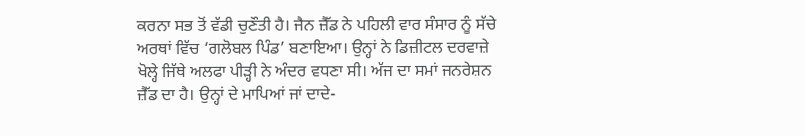ਕਰਨਾ ਸਭ ਤੋਂ ਵੱਡੀ ਚੁਣੌਤੀ ਹੈ। ਜੈਨ ਜ਼ੈੱਡ ਨੇ ਪਹਿਲੀ ਵਾਰ ਸੰਸਾਰ ਨੂੰ ਸੱਚੇ ਅਰਥਾਂ ਵਿੱਚ ‘ਗਲੋਬਲ ਪਿੰਡ’ ਬਣਾਇਆ। ਉਨ੍ਹਾਂ ਨੇ ਡਿਜ਼ੀਟਲ ਦਰਵਾਜ਼ੇ ਖੋਲ੍ਹੇ ਜਿੱਥੇ ਅਲਫਾ ਪੀੜ੍ਹੀ ਨੇ ਅੰਦਰ ਵਧਣਾ ਸੀ। ਅੱਜ ਦਾ ਸਮਾਂ ਜਨਰੇਸ਼ਨ ਜ਼ੈੱਡ ਦਾ ਹੈ। ਉਨ੍ਹਾਂ ਦੇ ਮਾਪਿਆਂ ਜਾਂ ਦਾਦੇ-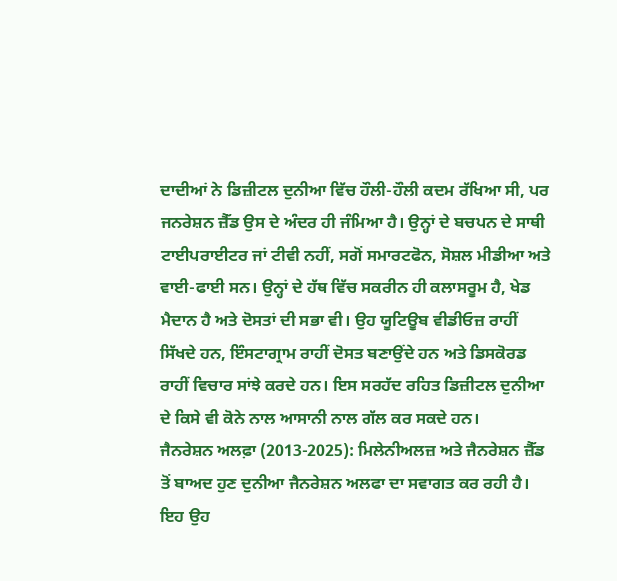ਦਾਦੀਆਂ ਨੇ ਡਿਜ਼ੀਟਲ ਦੁਨੀਆ ਵਿੱਚ ਹੌਲੀ-ਹੌਲੀ ਕਦਮ ਰੱਖਿਆ ਸੀ, ਪਰ ਜਨਰੇਸ਼ਨ ਜ਼ੈੱਡ ਉਸ ਦੇ ਅੰਦਰ ਹੀ ਜੰਮਿਆ ਹੈ। ਉਨ੍ਹਾਂ ਦੇ ਬਚਪਨ ਦੇ ਸਾਥੀ ਟਾਈਪਰਾਈਟਰ ਜਾਂ ਟੀਵੀ ਨਹੀਂ, ਸਗੋਂ ਸਮਾਰਟਫੋਨ, ਸੋਸ਼ਲ ਮੀਡੀਆ ਅਤੇ ਵਾਈ-ਫਾਈ ਸਨ। ਉਨ੍ਹਾਂ ਦੇ ਹੱਥ ਵਿੱਚ ਸਕਰੀਨ ਹੀ ਕਲਾਸਰੂਮ ਹੈ, ਖੇਡ ਮੈਦਾਨ ਹੈ ਅਤੇ ਦੋਸਤਾਂ ਦੀ ਸਭਾ ਵੀ। ਉਹ ਯੂਟਿਊਬ ਵੀਡੀਓਜ਼ ਰਾਹੀਂ ਸਿੱਖਦੇ ਹਨ, ਇੰਸਟਾਗ੍ਰਾਮ ਰਾਹੀਂ ਦੋਸਤ ਬਣਾਉਂਦੇ ਹਨ ਅਤੇ ਡਿਸਕੋਰਡ ਰਾਹੀਂ ਵਿਚਾਰ ਸਾਂਝੇ ਕਰਦੇ ਹਨ। ਇਸ ਸਰਹੱਦ ਰਹਿਤ ਡਿਜ਼ੀਟਲ ਦੁਨੀਆ ਦੇ ਕਿਸੇ ਵੀ ਕੋਨੇ ਨਾਲ ਆਸਾਨੀ ਨਾਲ ਗੱਲ ਕਰ ਸਕਦੇ ਹਨ।
ਜੈਨਰੇਸ਼ਨ ਅਲਫ਼ਾ (2013-2025): ਮਿਲੇਨੀਅਲਜ਼ ਅਤੇ ਜੈਨਰੇਸ਼ਨ ਜ਼ੈੱਡ ਤੋਂ ਬਾਅਦ ਹੁਣ ਦੁਨੀਆ ਜੈਨਰੇਸ਼ਨ ਅਲਫਾ ਦਾ ਸਵਾਗਤ ਕਰ ਰਹੀ ਹੈ। ਇਹ ਉਹ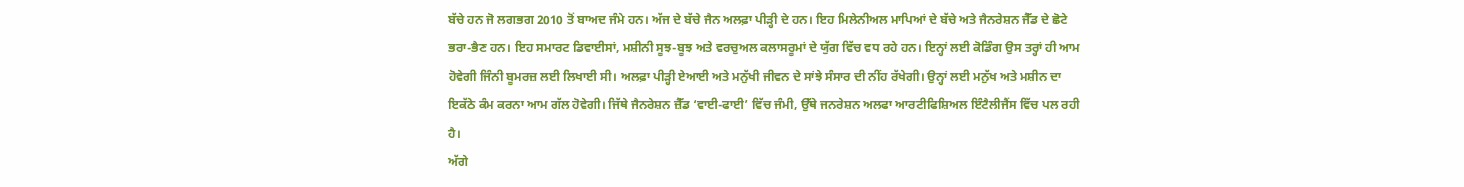ਬੱਚੇ ਹਨ ਜੋ ਲਗਭਗ 2010 ਤੋਂ ਬਾਅਦ ਜੰਮੇ ਹਨ। ਅੱਜ ਦੇ ਬੱਚੇ ਜੈਨ ਅਲਫ਼ਾ ਪੀੜ੍ਹੀ ਦੇ ਹਨ। ਇਹ ਮਿਲੇਨੀਅਲ ਮਾਪਿਆਂ ਦੇ ਬੱਚੇ ਅਤੇ ਜੈਨਰੇਸ਼ਨ ਜੈੱਡ ਦੇ ਛੋਟੇ ਭਰਾ-ਭੈਣ ਹਨ। ਇਹ ਸਮਾਰਟ ਡਿਵਾਈਸਾਂ, ਮਸ਼ੀਨੀ ਸੂਝ-ਬੂਝ ਅਤੇ ਵਰਚੁਅਲ ਕਲਾਸਰੂਮਾਂ ਦੇ ਯੁੱਗ ਵਿੱਚ ਵਧ ਰਹੇ ਹਨ। ਇਨ੍ਹਾਂ ਲਈ ਕੋਡਿੰਗ ਉਸ ਤਰ੍ਹਾਂ ਹੀ ਆਮ ਹੋਵੇਗੀ ਜਿੰਨੀ ਬੂਮਰਜ਼ ਲਈ ਲਿਖਾਈ ਸੀ। ਅਲਫ਼ਾ ਪੀੜ੍ਹੀ ਏਆਈ ਅਤੇ ਮਨੁੱਖੀ ਜੀਵਨ ਦੇ ਸਾਂਝੇ ਸੰਸਾਰ ਦੀ ਨੀਂਹ ਰੱਖੇਗੀ। ਉਨ੍ਹਾਂ ਲਈ ਮਨੁੱਖ ਅਤੇ ਮਸ਼ੀਨ ਦਾ ਇਕੱਠੇ ਕੰਮ ਕਰਨਾ ਆਮ ਗੱਲ ਹੋਵੇਗੀ। ਜਿੱਥੇ ਜੈਨਰੇਸ਼ਨ ਜ਼ੈੱਡ ‘ਵਾਈ-ਫਾਈ’ ਵਿੱਚ ਜੰਮੀ, ਉੱਥੇ ਜਨਰੇਸ਼ਨ ਅਲਫਾ ਆਰਟੀਫਿਸ਼ਿਅਲ ਇੰਟੈਲੀਜੈਂਸ ਵਿੱਚ ਪਲ ਰਹੀ ਹੈ।
ਅੱਗੇ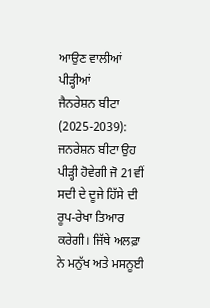ਆਉਣ ਵਾਲੀਆਂ ਪੀੜ੍ਹੀਆਂ
ਜੈਨਰੇਸ਼ਨ ਬੀਟਾ (2025-2039): ਜਨਰੇਸ਼ਨ ਬੀਟਾ ਉਹ ਪੀੜ੍ਹੀ ਹੋਵੇਗੀ ਜੋ 21ਵੀਂ ਸਦੀ ਦੇ ਦੂਜੇ ਹਿੱਸੇ ਦੀ ਰੂਪ-ਰੇਖਾ ਤਿਆਰ ਕਰੇਗੀ। ਜਿੱਥੇ ਅਲਫ਼ਾ ਨੇ ਮਨੁੱਖ ਅਤੇ ਮਸਨੂਈ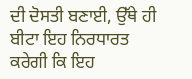ਦੀ ਦੋਸਤੀ ਬਣਾਈ, ਉੱਥੇ ਹੀ ਬੀਟਾ ਇਹ ਨਿਰਧਾਰਤ ਕਰੇਗੀ ਕਿ ਇਹ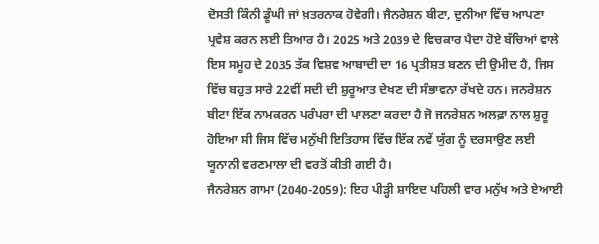ਦੋਸਤੀ ਕਿੰਨੀ ਡੂੰਘੀ ਜਾਂ ਖ਼ਤਰਨਾਕ ਹੋਵੇਗੀ। ਜੈਨਰੇਸ਼ਨ ਬੀਟਾ, ਦੁਨੀਆ ਵਿੱਚ ਆਪਣਾ ਪ੍ਰਵੇਸ਼ ਕਰਨ ਲਈ ਤਿਆਰ ਹੈ। 2025 ਅਤੇ 2039 ਦੇ ਵਿਚਕਾਰ ਪੈਦਾ ਹੋਏ ਬੱਚਿਆਂ ਵਾਲੇ ਇਸ ਸਮੂਹ ਦੇ 2035 ਤੱਕ ਵਿਸ਼ਵ ਆਬਾਦੀ ਦਾ 16 ਪ੍ਰਤੀਸ਼ਤ ਬਣਨ ਦੀ ਉਮੀਦ ਹੈ, ਜਿਸ ਵਿੱਚ ਬਹੁਤ ਸਾਰੇ 22ਵੀਂ ਸਦੀ ਦੀ ਸ਼ੁਰੂਆਤ ਦੇਖਣ ਦੀ ਸੰਭਾਵਨਾ ਰੱਖਦੇ ਹਨ। ਜਨਰੇਸ਼ਨ ਬੀਟਾ ਇੱਕ ਨਾਮਕਰਨ ਪਰੰਪਰਾ ਦੀ ਪਾਲਣਾ ਕਰਦਾ ਹੈ ਜੋ ਜਨਰੇਸ਼ਨ ਅਲਫ਼ਾ ਨਾਲ ਸ਼ੁਰੂ ਹੋਇਆ ਸੀ ਜਿਸ ਵਿੱਚ ਮਨੁੱਖੀ ਇਤਿਹਾਸ ਵਿੱਚ ਇੱਕ ਨਵੇਂ ਯੁੱਗ ਨੂੰ ਦਰਸਾਉਣ ਲਈ ਯੂਨਾਨੀ ਵਰਣਮਾਲਾ ਦੀ ਵਰਤੋਂ ਕੀਤੀ ਗਈ ਹੈ।
ਜੈਨਰੇਸ਼ਨ ਗਾਮਾ (2040-2059): ਇਹ ਪੀੜ੍ਹੀ ਸ਼ਾਇਦ ਪਹਿਲੀ ਵਾਰ ਮਨੁੱਖ ਅਤੇ ਏਆਈ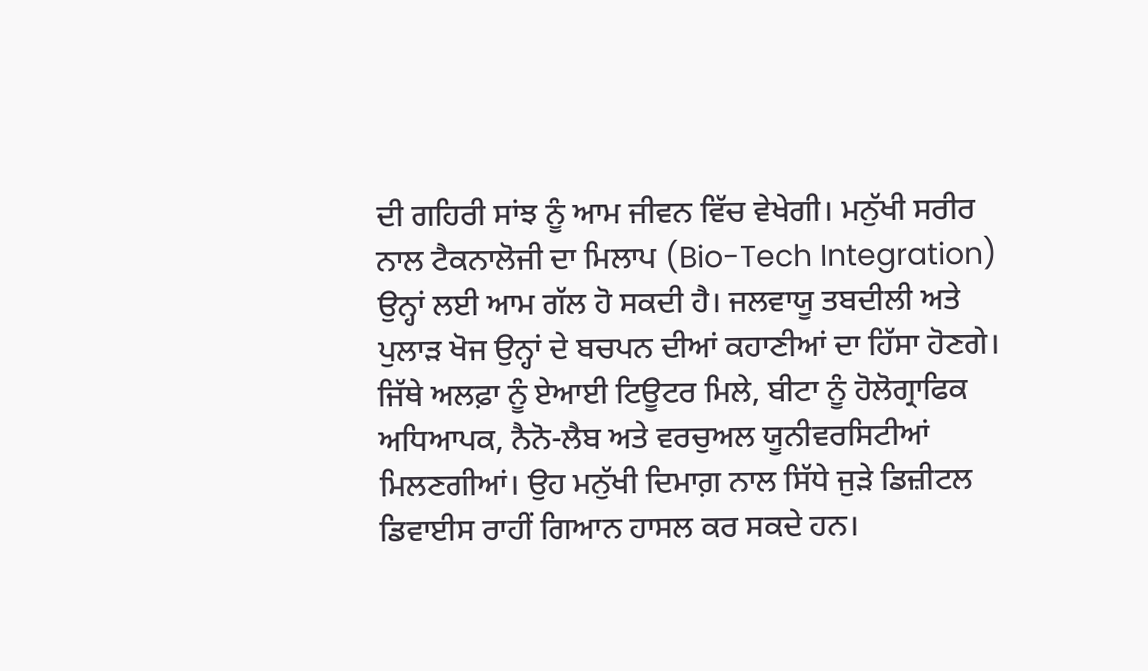ਦੀ ਗਹਿਰੀ ਸਾਂਝ ਨੂੰ ਆਮ ਜੀਵਨ ਵਿੱਚ ਵੇਖੇਗੀ। ਮਨੁੱਖੀ ਸਰੀਰ ਨਾਲ ਟੈਕਨਾਲੋਜੀ ਦਾ ਮਿਲਾਪ (Bio-Tech Integration) ਉਨ੍ਹਾਂ ਲਈ ਆਮ ਗੱਲ ਹੋ ਸਕਦੀ ਹੈ। ਜਲਵਾਯੂ ਤਬਦੀਲੀ ਅਤੇ ਪੁਲਾੜ ਖੋਜ ਉਨ੍ਹਾਂ ਦੇ ਬਚਪਨ ਦੀਆਂ ਕਹਾਣੀਆਂ ਦਾ ਹਿੱਸਾ ਹੋਣਗੇ। ਜਿੱਥੇ ਅਲਫ਼ਾ ਨੂੰ ਏਆਈ ਟਿਊਟਰ ਮਿਲੇ, ਬੀਟਾ ਨੂੰ ਹੋਲੋਗ੍ਰਾਫਿਕ ਅਧਿਆਪਕ, ਨੈਨੋ-ਲੈਬ ਅਤੇ ਵਰਚੁਅਲ ਯੂਨੀਵਰਸਿਟੀਆਂ ਮਿਲਣਗੀਆਂ। ਉਹ ਮਨੁੱਖੀ ਦਿਮਾਗ਼ ਨਾਲ ਸਿੱਧੇ ਜੁੜੇ ਡਿਜ਼ੀਟਲ ਡਿਵਾਈਸ ਰਾਹੀਂ ਗਿਆਨ ਹਾਸਲ ਕਰ ਸਕਦੇ ਹਨ।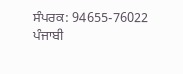ਸੰਪਰਕ: 94655-76022
ਪੰਜਾਬੀ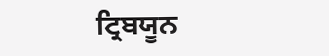ਟ੍ਰਿਬਯੂਨ